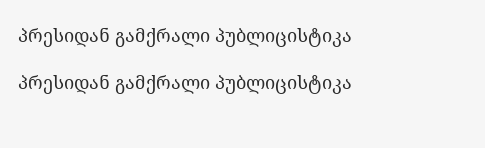პრესიდან გამქრალი პუბლიცისტიკა

პრესიდან გამქრალი პუბლიცისტიკა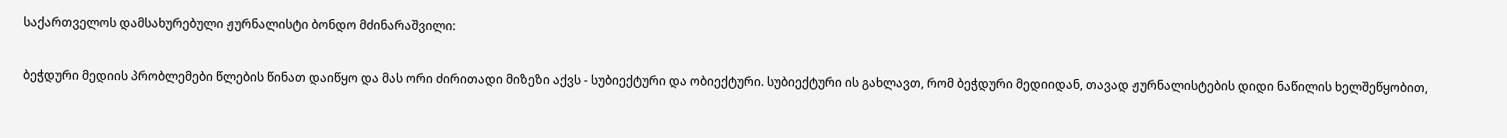საქართველოს დამსახურებული ჟურნალისტი ბონდო მძინარაშვილი:

ბეჭდური მედიის პრობლემები წლების წინათ დაიწყო და მას ორი ძირითადი მიზეზი აქვს - სუბიექტური და ობიექტური. სუბიექტური ის გახლავთ, რომ ბეჭდური მედიიდან, თავად ჟურნალისტების დიდი ნაწილის ხელშეწყობით,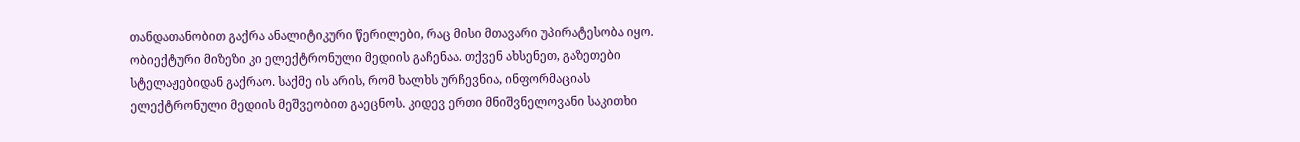თანდათანობით გაქრა ანალიტიკური წერილები, რაც მისი მთავარი უპირატესობა იყო. ობიექტური მიზეზი კი ელექტრონული მედიის გაჩენაა. თქვენ ახსენეთ, გაზეთები სტელაჟებიდან გაქრაო. საქმე ის არის, რომ ხალხს ურჩევნია, ინფორმაციას ელექტრონული მედიის მეშვეობით გაეცნოს. კიდევ ერთი მნიშვნელოვანი საკითხი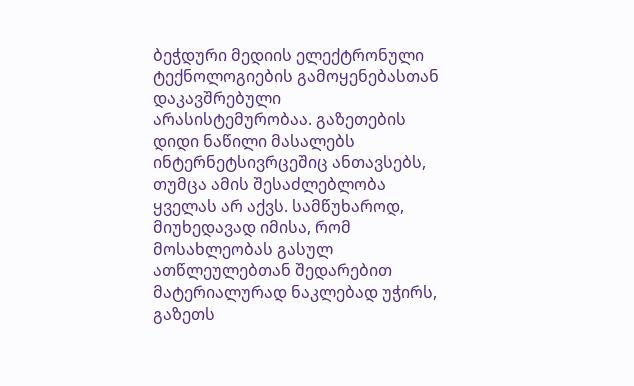ბეჭდური მედიის ელექტრონული ტექნოლოგიების გამოყენებასთან დაკავშრებული არასისტემურობაა. გაზეთების დიდი ნაწილი მასალებს ინტერნეტსივრცეშიც ანთავსებს, თუმცა ამის შესაძლებლობა ყველას არ აქვს. სამწუხაროდ, მიუხედავად იმისა, რომ მოსახლეობას გასულ ათწლეულებთან შედარებით მატერიალურად ნაკლებად უჭირს, გაზეთს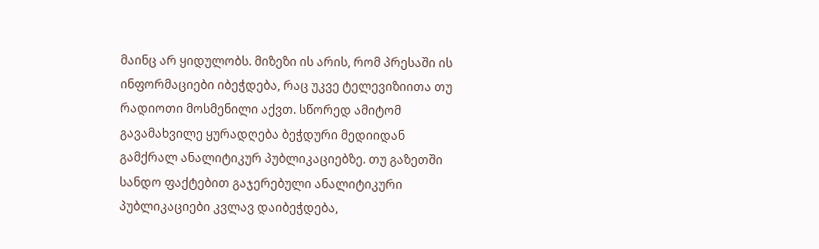მაინც არ ყიდულობს. მიზეზი ის არის, რომ პრესაში ის ინფორმაციები იბეჭდება, რაც უკვე ტელევიზიითა თუ რადიოთი მოსმენილი აქვთ. სწორედ ამიტომ გავამახვილე ყურადღება ბეჭდური მედიიდან გამქრალ ანალიტიკურ პუბლიკაციებზე. თუ გაზეთში სანდო ფაქტებით გაჯერებული ანალიტიკური პუბლიკაციები კვლავ დაიბეჭდება,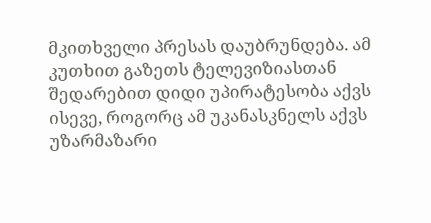მკითხველი პრესას დაუბრუნდება. ამ კუთხით გაზეთს ტელევიზიასთან შედარებით დიდი უპირატესობა აქვს ისევე, როგორც ამ უკანასკნელს აქვს უზარმაზარი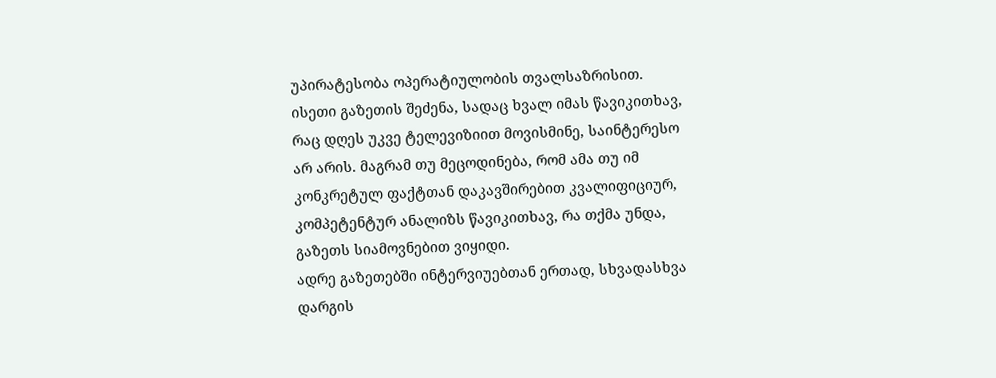უპირატესობა ოპერატიულობის თვალსაზრისით. ისეთი გაზეთის შეძენა, სადაც ხვალ იმას წავიკითხავ, რაც დღეს უკვე ტელევიზიით მოვისმინე, საინტერესო არ არის. მაგრამ თუ მეცოდინება, რომ ამა თუ იმ კონკრეტულ ფაქტთან დაკავშირებით კვალიფიციურ, კომპეტენტურ ანალიზს წავიკითხავ, რა თქმა უნდა, გაზეთს სიამოვნებით ვიყიდი.
ადრე გაზეთებში ინტერვიუებთან ერთად, სხვადასხვა დარგის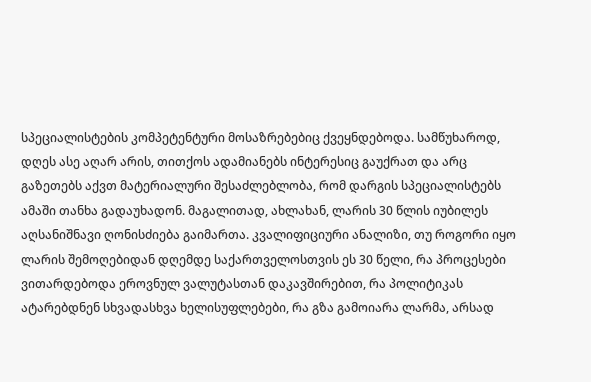სპეციალისტების კომპეტენტური მოსაზრებებიც ქვეყნდებოდა. სამწუხაროდ, დღეს ასე აღარ არის, თითქოს ადამიანებს ინტერესიც გაუქრათ და არც გაზეთებს აქვთ მატერიალური შესაძლებლობა, რომ დარგის სპეციალისტებს ამაში თანხა გადაუხადონ. მაგალითად, ახლახან, ლარის 30 წლის იუბილეს აღსანიშნავი ღონისძიება გაიმართა. კვალიფიციური ანალიზი, თუ როგორი იყო ლარის შემოღებიდან დღემდე საქართველოსთვის ეს 30 წელი, რა პროცესები ვითარდებოდა ეროვნულ ვალუტასთან დაკავშირებით, რა პოლიტიკას ატარებდნენ სხვადასხვა ხელისუფლებები, რა გზა გამოიარა ლარმა, არსად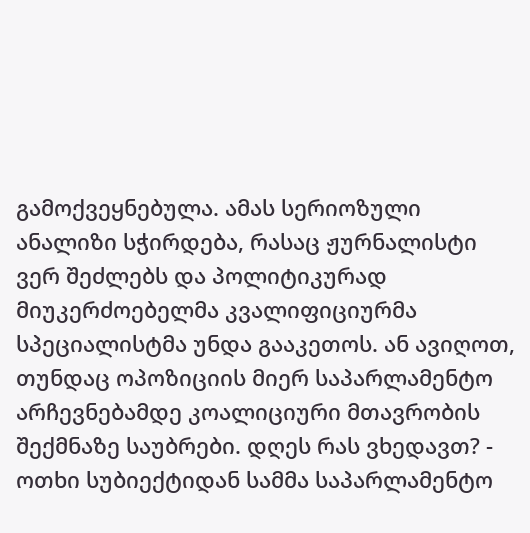გამოქვეყნებულა. ამას სერიოზული ანალიზი სჭირდება, რასაც ჟურნალისტი ვერ შეძლებს და პოლიტიკურად მიუკერძოებელმა კვალიფიციურმა სპეციალისტმა უნდა გააკეთოს. ან ავიღოთ, თუნდაც ოპოზიციის მიერ საპარლამენტო არჩევნებამდე კოალიციური მთავრობის შექმნაზე საუბრები. დღეს რას ვხედავთ? - ოთხი სუბიექტიდან სამმა საპარლამენტო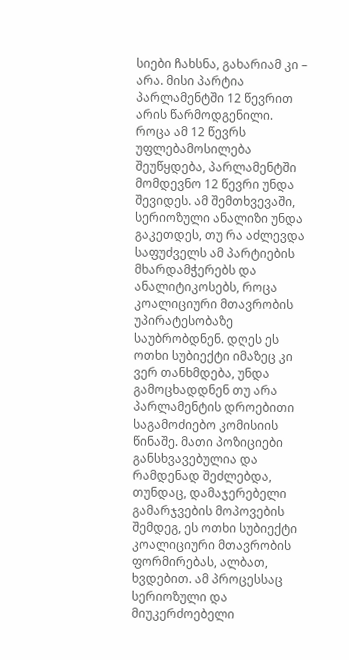სიები ჩახსნა, გახარიამ კი – არა. მისი პარტია პარლამენტში 12 წევრით არის წარმოდგენილი. როცა ამ 12 წევრს უფლებამოსილება შეუწყდება, პარლამენტში მომდევნო 12 წევრი უნდა შევიდეს. ამ შემთხვევაში, სერიოზული ანალიზი უნდა გაკეთდეს, თუ რა აძლევდა საფუძველს ამ პარტიების მხარდამჭერებს და ანალიტიკოსებს, როცა კოალიციური მთავრობის უპირატესობაზე საუბრობდნენ. დღეს ეს ოთხი სუბიექტი იმაზეც კი ვერ თანხმდება, უნდა გამოცხადდნენ თუ არა პარლამენტის დროებითი საგამოძიებო კომისიის წინაშე. მათი პოზიციები განსხვავებულია და რამდენად შეძლებდა, თუნდაც, დამაჯერებელი გამარჯვების მოპოვების შემდეგ, ეს ოთხი სუბიექტი კოალიციური მთავრობის ფორმირებას, ალბათ, ხვდებით. ამ პროცესსაც სერიოზული და მიუკერძოებელი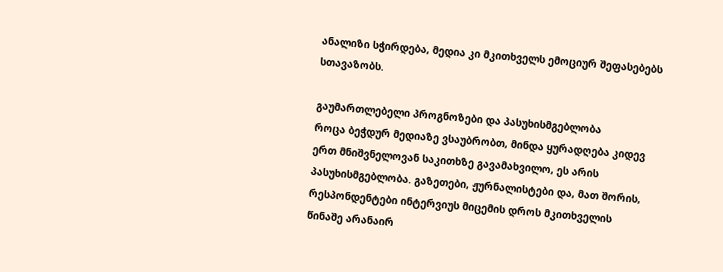ანალიზი სჭირდება, მედია კი მკითხველს ემოციურ შეფასებებს სთავაზობს.

გაუმართლებელი პროგნოზები და პასუხისმგებლობა
როცა ბეჭდურ მედიაზე ვსაუბრობთ, მინდა ყურადღება კიდევ ერთ მნიშვნელოვან საკითხზე გავამახვილო, ეს არის პასუხისმგებლობა. გაზეთები, ჟურნალისტები და, მათ შორის, რესპონდენტები ინტერვიუს მიცემის დროს მკითხველის წინაშე არანაირ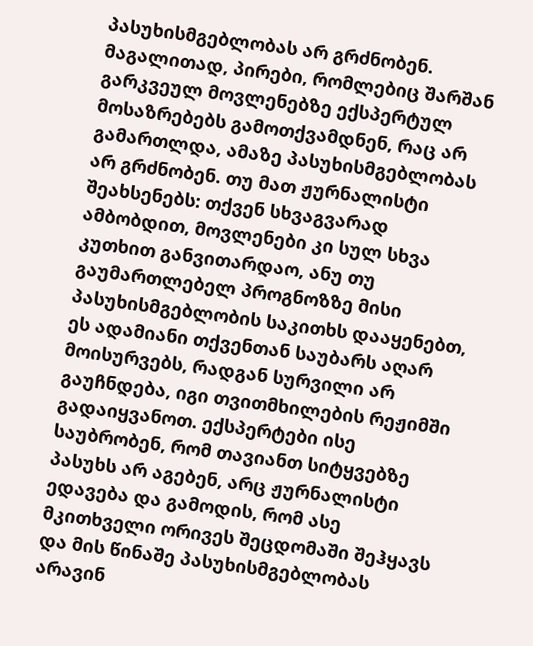პასუხისმგებლობას არ გრძნობენ. მაგალითად, პირები, რომლებიც შარშან გარკვეულ მოვლენებზე ექსპერტულ მოსაზრებებს გამოთქვამდნენ, რაც არ გამართლდა, ამაზე პასუხისმგებლობას არ გრძნობენ. თუ მათ ჟურნალისტი შეახსენებს: თქვენ სხვაგვარად ამბობდით, მოვლენები კი სულ სხვა კუთხით განვითარდაო, ანუ თუ გაუმართლებელ პროგნოზზე მისი პასუხისმგებლობის საკითხს დააყენებთ, ეს ადამიანი თქვენთან საუბარს აღარ მოისურვებს, რადგან სურვილი არ გაუჩნდება, იგი თვითმხილების რეჟიმში გადაიყვანოთ. ექსპერტები ისე საუბრობენ, რომ თავიანთ სიტყვებზე პასუხს არ აგებენ, არც ჟურნალისტი ედავება და გამოდის, რომ ასე მკითხველი ორივეს შეცდომაში შეჰყავს და მის წინაშე პასუხისმგებლობას არავინ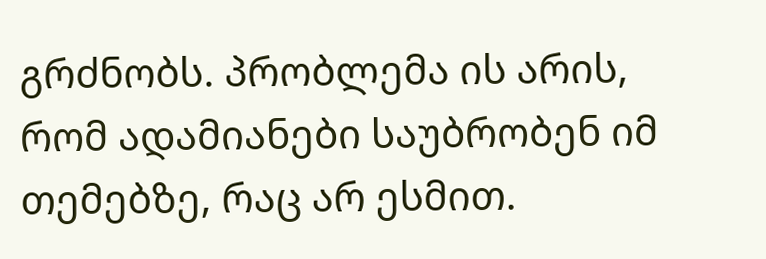გრძნობს. პრობლემა ის არის, რომ ადამიანები საუბრობენ იმ თემებზე, რაც არ ესმით.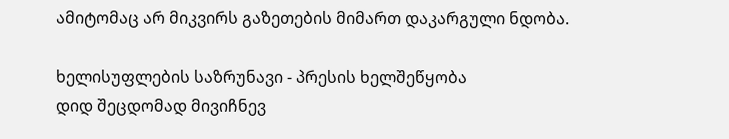ამიტომაც არ მიკვირს გაზეთების მიმართ დაკარგული ნდობა.

ხელისუფლების საზრუნავი - პრესის ხელშეწყობა
დიდ შეცდომად მივიჩნევ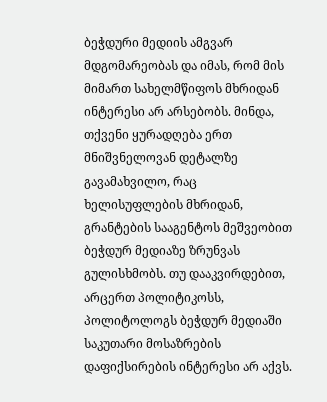ბეჭდური მედიის ამგვარ მდგომარეობას და იმას, რომ მის მიმართ სახელმწიფოს მხრიდან ინტერესი არ არსებობს. მინდა, თქვენი ყურადღება ერთ მნიშვნელოვან დეტალზე გავამახვილო, რაც ხელისუფლების მხრიდან, გრანტების სააგენტოს მეშვეობით ბეჭდურ მედიაზე ზრუნვას გულისხმობს. თუ დააკვირდებით, არცერთ პოლიტიკოსს, პოლიტოლოგს ბეჭდურ მედიაში საკუთარი მოსაზრების დაფიქსირების ინტერესი არ აქვს.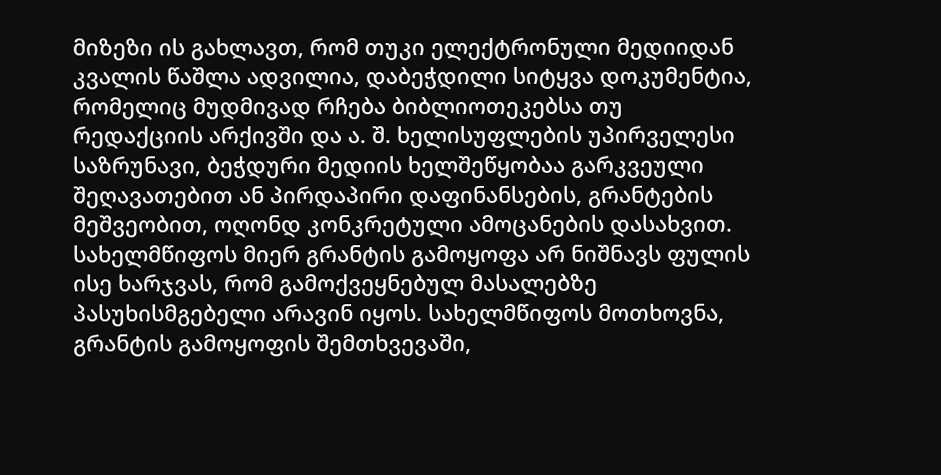მიზეზი ის გახლავთ, რომ თუკი ელექტრონული მედიიდან კვალის წაშლა ადვილია, დაბეჭდილი სიტყვა დოკუმენტია, რომელიც მუდმივად რჩება ბიბლიოთეკებსა თუ რედაქციის არქივში და ა. შ. ხელისუფლების უპირველესი საზრუნავი, ბეჭდური მედიის ხელშეწყობაა გარკვეული შეღავათებით ან პირდაპირი დაფინანსების, გრანტების მეშვეობით, ოღონდ კონკრეტული ამოცანების დასახვით. სახელმწიფოს მიერ გრანტის გამოყოფა არ ნიშნავს ფულის ისე ხარჯვას, რომ გამოქვეყნებულ მასალებზე პასუხისმგებელი არავინ იყოს. სახელმწიფოს მოთხოვნა, გრანტის გამოყოფის შემთხვევაში,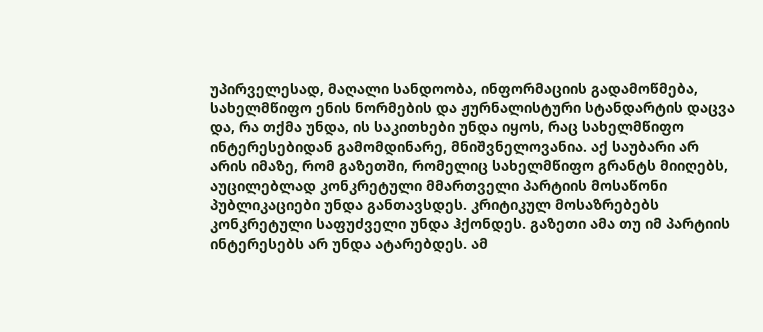უპირველესად, მაღალი სანდოობა, ინფორმაციის გადამოწმება, სახელმწიფო ენის ნორმების და ჟურნალისტური სტანდარტის დაცვა და, რა თქმა უნდა, ის საკითხები უნდა იყოს, რაც სახელმწიფო ინტერესებიდან გამომდინარე, მნიშვნელოვანია. აქ საუბარი არ არის იმაზე, რომ გაზეთში, რომელიც სახელმწიფო გრანტს მიიღებს, აუცილებლად კონკრეტული მმართველი პარტიის მოსაწონი პუბლიკაციები უნდა განთავსდეს. კრიტიკულ მოსაზრებებს კონკრეტული საფუძველი უნდა ჰქონდეს. გაზეთი ამა თუ იმ პარტიის ინტერესებს არ უნდა ატარებდეს. ამ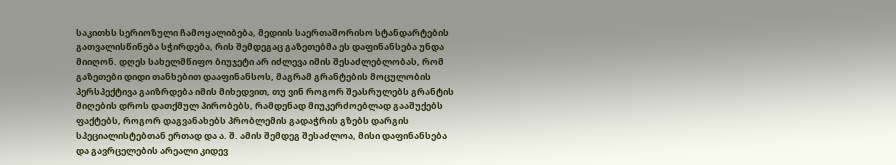საკითხს სერიოზული ჩამოყალიბება, მედიის საერთაშორისო სტანდარტების გათვალისწინება სჭირდება, რის შემდეგაც გაზეთებმა ეს დაფინანსება უნდა მიიღონ. დღეს სახელმწიფო ბიუჯეტი არ იძლევა იმის შესაძლებლობას, რომ გაზეთები დიდი თანხებით დააფინანსოს, მაგრამ გრანტების მოცულობის პერსპექტივა გაიზრდება იმის მიხედვით, თუ ვინ როგორ შეასრულებს გრანტის მიღების დროს დათქმულ პირობებს, რამდენად მიუკერძოებლად გააშუქებს ფაქტებს, როგორ დაგვანახებს პრობლემის გადაჭრის გზებს დარგის სპეციალისტებთან ერთად და ა. შ. ამის შემდეგ შესაძლოა, მისი დაფინანსება და გავრცელების არეალი კიდევ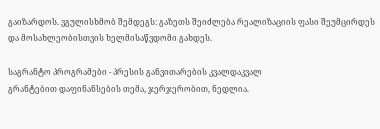გაიზარდოს. ვგულისხმობ შემდეგს: გაზეთს შეიძლება რეალიზაციის ფასი შეუმცირდეს და მოსახლეობისთვის ხელმისაწვდომი გახდეს.

საგრანტო პროგრამები - პრესის განვითარების კვალდაკვალ
გრანტებით დაფინანსების თემა, ჯერჯერობით, ნედლია.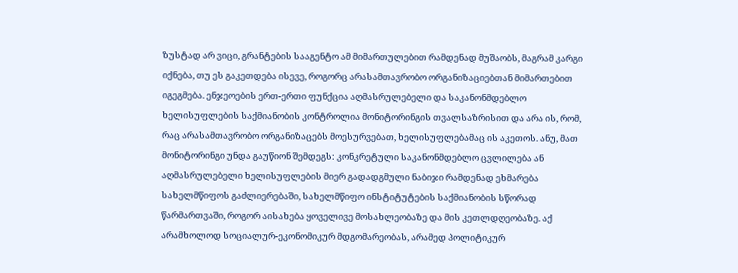ზუსტად არ ვიცი, გრანტების სააგენტო ამ მიმართულებით რამდენად მუშაობს, მაგრამ კარგი იქნება, თუ ეს გაკეთდება ისევე, როგორც არასამთავრობო ორგანიზაციებთან მიმართებით იგეგმება. ენჯეოების ერთ-ერთი ფუნქცია აღმასრულებელი და საკანონმდებლო ხელისუფლების საქმიანობის კონტროლია მონიტორინგის თვალსაზრისით და არა ის, რომ, რაც არასამთავრობო ორგანიზაცებს მოესურვებათ, ხელისუფლებამაც ის აკეთოს. ანუ, მათ მონიტორინგი უნდა გაუწიონ შემდეგს: კონკრეტული საკანონმდებლო ცვლილება ან აღმასრულებელი ხელისუფლების მიერ გადადგმული ნაბიჯი რამდენად ეხმარება სახელმწიფოს გაძლიერებაში, სახელმწიფო ინსტიტუტების საქმიანობის სწორად წარმართვაში, როგორ აისახება ყოველივე მოსახლეობაზე და მის კეთლდღეობაზე. აქ არამხოლოდ სოციალურ-ეკონომიკურ მდგომარეობას, არამედ პოლიტიკურ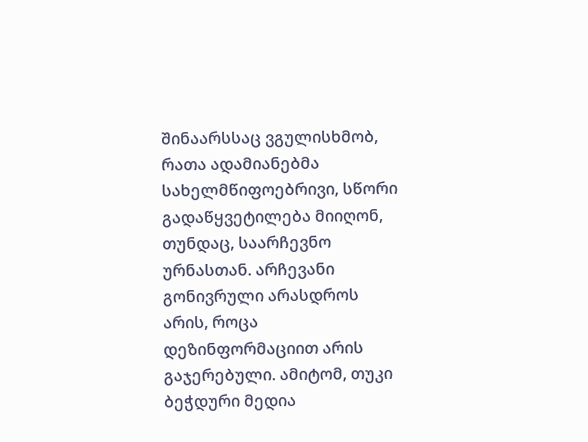შინაარსსაც ვგულისხმობ, რათა ადამიანებმა სახელმწიფოებრივი, სწორი გადაწყვეტილება მიიღონ, თუნდაც, საარჩევნო ურნასთან. არჩევანი გონივრული არასდროს არის, როცა დეზინფორმაციით არის გაჯერებული. ამიტომ, თუკი ბეჭდური მედია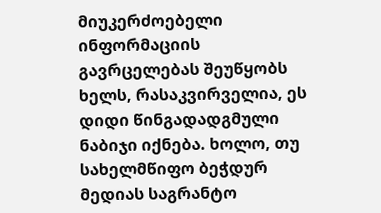მიუკერძოებელი ინფორმაციის გავრცელებას შეუწყობს ხელს, რასაკვირველია, ეს დიდი წინგადადგმული ნაბიჯი იქნება. ხოლო, თუ სახელმწიფო ბეჭდურ მედიას საგრანტო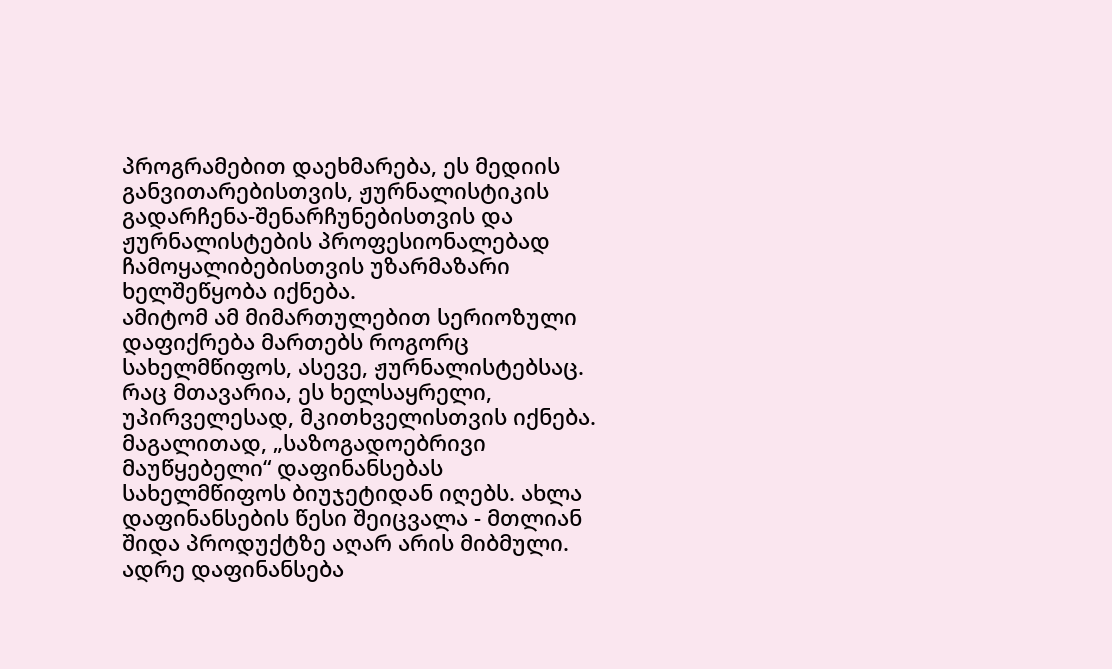პროგრამებით დაეხმარება, ეს მედიის განვითარებისთვის, ჟურნალისტიკის გადარჩენა-შენარჩუნებისთვის და ჟურნალისტების პროფესიონალებად ჩამოყალიბებისთვის უზარმაზარი ხელშეწყობა იქნება.
ამიტომ ამ მიმართულებით სერიოზული დაფიქრება მართებს როგორც სახელმწიფოს, ასევე, ჟურნალისტებსაც. რაც მთავარია, ეს ხელსაყრელი, უპირველესად, მკითხველისთვის იქნება. მაგალითად, „საზოგადოებრივი მაუწყებელი“ დაფინანსებას სახელმწიფოს ბიუჯეტიდან იღებს. ახლა დაფინანსების წესი შეიცვალა - მთლიან შიდა პროდუქტზე აღარ არის მიბმული. ადრე დაფინანსება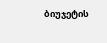ბიუჯეტის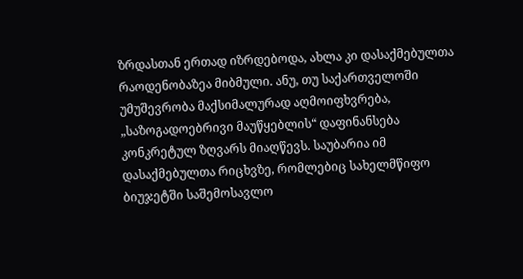ზრდასთან ერთად იზრდებოდა, ახლა კი დასაქმებულთა რაოდენობაზეა მიბმული. ანუ, თუ საქართველოში უმუშევრობა მაქსიმალურად აღმოიფხვრება, „საზოგადოებრივი მაუწყებლის“ დაფინანსება კონკრეტულ ზღვარს მიაღწევს. საუბარია იმ დასაქმებულთა რიცხვზე, რომლებიც სახელმწიფო ბიუჯეტში საშემოსავლო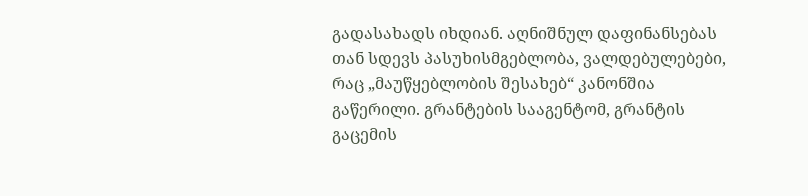გადასახადს იხდიან. აღნიშნულ დაფინანსებას თან სდევს პასუხისმგებლობა, ვალდებულებები, რაც „მაუწყებლობის შესახებ“ კანონშია გაწერილი. გრანტების სააგენტომ, გრანტის გაცემის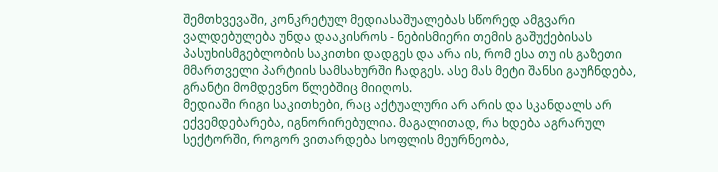შემთხვევაში, კონკრეტულ მედიასაშუალებას სწორედ ამგვარი ვალდებულება უნდა დააკისროს - ნებისმიერი თემის გაშუქებისას პასუხისმგებლობის საკითხი დადგეს და არა ის, რომ ესა თუ ის გაზეთი მმართველი პარტიის სამსახურში ჩადგეს. ასე მას მეტი შანსი გაუჩნდება, გრანტი მომდევნო წლებშიც მიიღოს.
მედიაში რიგი საკითხები, რაც აქტუალური არ არის და სკანდალს არ ექვემდებარება, იგნორირებულია. მაგალითად, რა ხდება აგრარულ სექტორში, როგორ ვითარდება სოფლის მეურნეობა,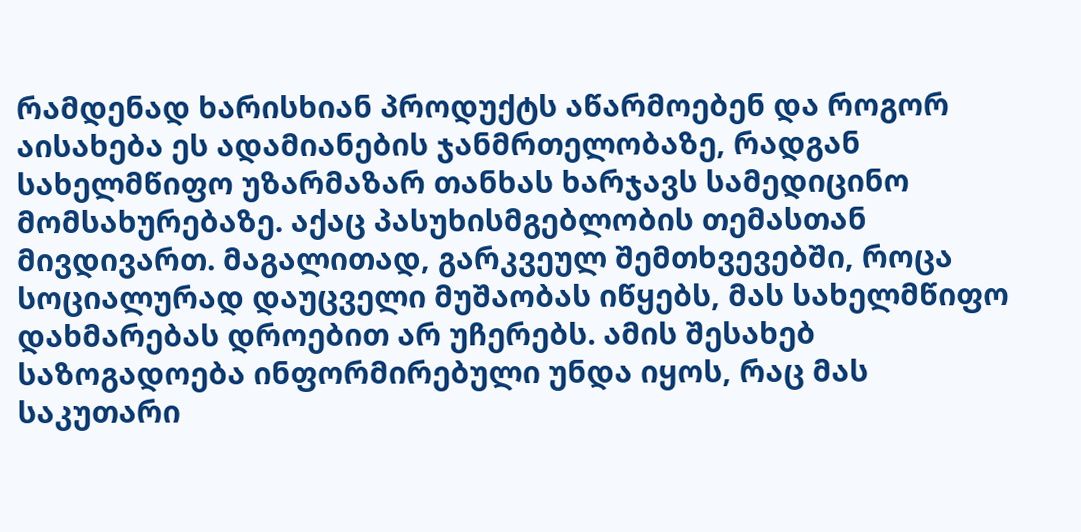რამდენად ხარისხიან პროდუქტს აწარმოებენ და როგორ აისახება ეს ადამიანების ჯანმრთელობაზე, რადგან სახელმწიფო უზარმაზარ თანხას ხარჯავს სამედიცინო მომსახურებაზე. აქაც პასუხისმგებლობის თემასთან მივდივართ. მაგალითად, გარკვეულ შემთხვევებში, როცა სოციალურად დაუცველი მუშაობას იწყებს, მას სახელმწიფო დახმარებას დროებით არ უჩერებს. ამის შესახებ საზოგადოება ინფორმირებული უნდა იყოს, რაც მას საკუთარი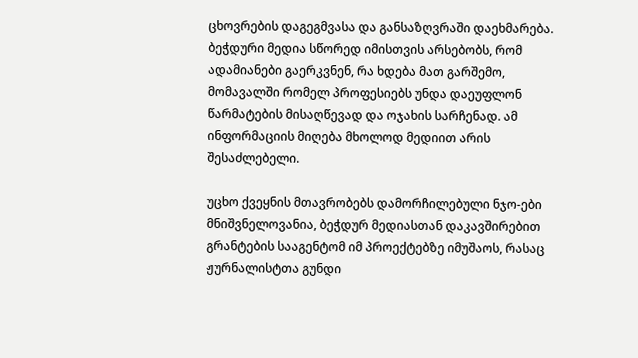ცხოვრების დაგეგმვასა და განსაზღვრაში დაეხმარება. ბეჭდური მედია სწორედ იმისთვის არსებობს, რომ ადამიანები გაერკვნენ, რა ხდება მათ გარშემო, მომავალში რომელ პროფესიებს უნდა დაეუფლონ წარმატების მისაღწევად და ოჯახის სარჩენად. ამ ინფორმაციის მიღება მხოლოდ მედიით არის შესაძლებელი.

უცხო ქვეყნის მთავრობებს დამორჩილებული ნჯო-ები
მნიშვნელოვანია, ბეჭდურ მედიასთან დაკავშირებით გრანტების სააგენტომ იმ პროექტებზე იმუშაოს, რასაც ჟურნალისტთა გუნდი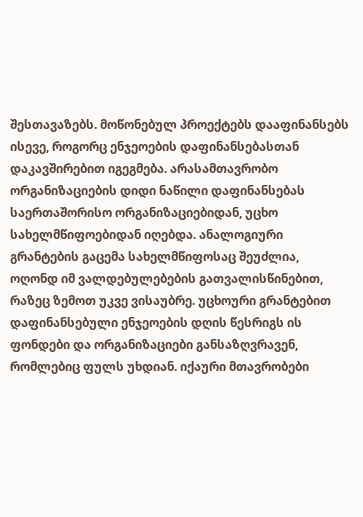შესთავაზებს. მოწონებულ პროექტებს დააფინანსებს ისევე, როგორც ენჯეოების დაფინანსებასთან დაკავშირებით იგეგმება. არასამთავრობო ორგანიზაციების დიდი ნაწილი დაფინანსებას საერთაშორისო ორგანიზაციებიდან, უცხო სახელმწიფოებიდან იღებდა. ანალოგიური გრანტების გაცემა სახელმწიფოსაც შეუძლია, ოღონდ იმ ვალდებულებების გათვალისწინებით, რაზეც ზემოთ უკვე ვისაუბრე. უცხოური გრანტებით დაფინანსებული ენჯეოების დღის წესრიგს ის ფონდები და ორგანიზაციები განსაზღვრავენ, რომლებიც ფულს უხდიან. იქაური მთავრობები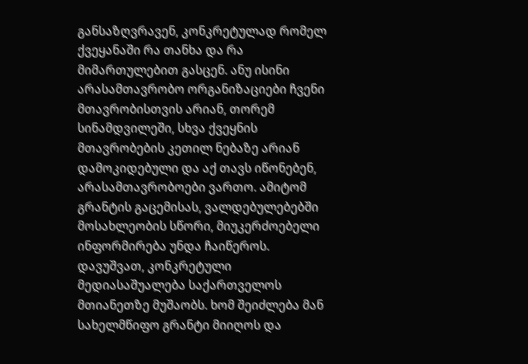განსაზღვრავენ, კონკრეტულად რომელ ქვეყანაში რა თანხა და რა მიმართულებით გასცენ. ანუ ისინი არასამთავრობო ორგანიზაციები ჩვენი მთავრობისთვის არიან, თორემ სინამდვილეში, სხვა ქვეყნის მთავრობების კეთილ ნებაზე არიან დამოკიდებული და აქ თავს იწონებენ, არასამთავრობოები ვართო. ამიტომ გრანტის გაცემისას, ვალდებულებებში მოსახლეობის სწორი, მიუკერძოებელი ინფორმირება უნდა ჩაიწეროს. დავუშვათ, კონკრეტული მედიასაშუალება საქართველოს მთიანეთზე მუშაობს. ხომ შეიძლება მან სახელმწიფო გრანტი მიიღოს და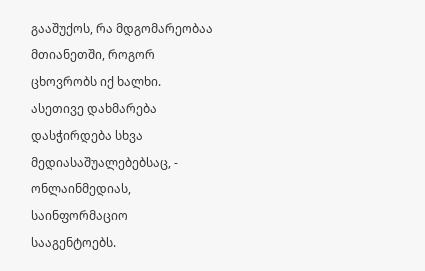გააშუქოს, რა მდგომარეობაა მთიანეთში, როგორ ცხოვრობს იქ ხალხი. ასეთივე დახმარება დასჭირდება სხვა მედიასაშუალებებსაც, - ონლაინმედიას, საინფორმაციო სააგენტოებს.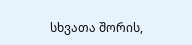სხვათა შორის,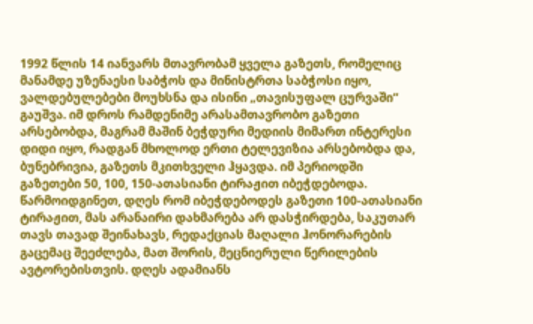1992 წლის 14 იანვარს მთავრობამ ყველა გაზეთს, რომელიც მანამდე უზენაესი საბჭოს და მინისტრთა საბჭოსი იყო, ვალდებულებები მოუხსნა და ისინი „თავისუფალ ცურვაში“ გაუშვა. იმ დროს რამდენიმე არასამთავრობო გაზეთი არსებობდა, მაგრამ მაშინ ბეჭდური მედიის მიმართ ინტერესი დიდი იყო, რადგან მხოლოდ ერთი ტელევიზია არსებობდა და, ბუნებრივია, გაზეთს მკითხველი ჰყავდა. იმ პერიოდში გაზეთები 50, 100, 150-ათასიანი ტირაჟით იბეჭდებოდა. წარმოიდგინეთ, დღეს რომ იბეჭდებოდეს გაზეთი 100-ათასიანი ტირაჟით, მას არანაირი დახმარება არ დასჭირდება, საკუთარ თავს თავად შეინახავს, რედაქციას მაღალი ჰონორარების გაცემაც შეეძლება, მათ შორის, მეცნიერული წერილების ავტორებისთვის. დღეს ადამიანს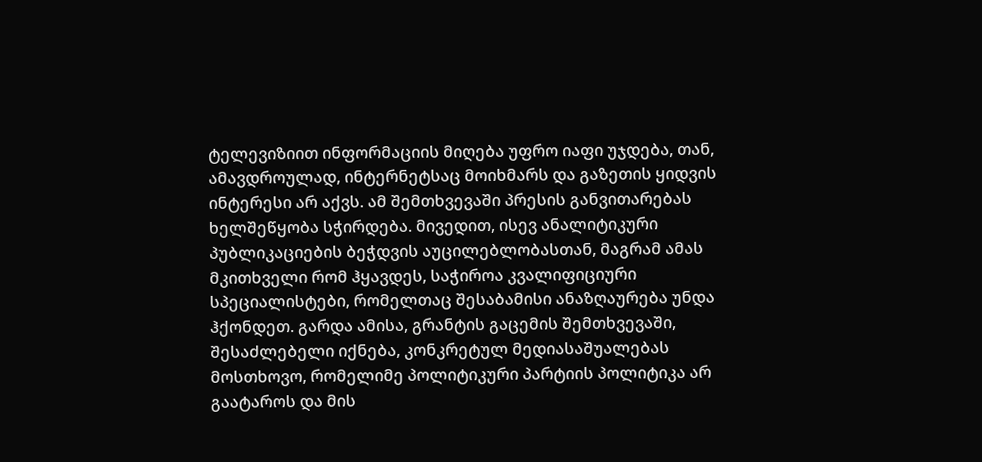ტელევიზიით ინფორმაციის მიღება უფრო იაფი უჯდება, თან, ამავდროულად, ინტერნეტსაც მოიხმარს და გაზეთის ყიდვის ინტერესი არ აქვს. ამ შემთხვევაში პრესის განვითარებას ხელშეწყობა სჭირდება. მივედით, ისევ ანალიტიკური პუბლიკაციების ბეჭდვის აუცილებლობასთან, მაგრამ ამას მკითხველი რომ ჰყავდეს, საჭიროა კვალიფიციური სპეციალისტები, რომელთაც შესაბამისი ანაზღაურება უნდა ჰქონდეთ. გარდა ამისა, გრანტის გაცემის შემთხვევაში, შესაძლებელი იქნება, კონკრეტულ მედიასაშუალებას მოსთხოვო, რომელიმე პოლიტიკური პარტიის პოლიტიკა არ გაატაროს და მის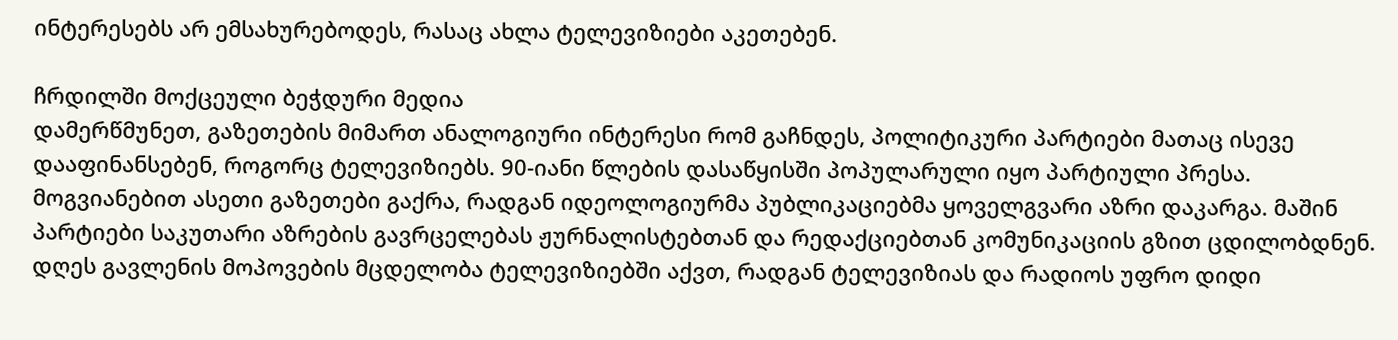ინტერესებს არ ემსახურებოდეს, რასაც ახლა ტელევიზიები აკეთებენ.

ჩრდილში მოქცეული ბეჭდური მედია
დამერწმუნეთ, გაზეთების მიმართ ანალოგიური ინტერესი რომ გაჩნდეს, პოლიტიკური პარტიები მათაც ისევე დააფინანსებენ, როგორც ტელევიზიებს. 90-იანი წლების დასაწყისში პოპულარული იყო პარტიული პრესა. მოგვიანებით ასეთი გაზეთები გაქრა, რადგან იდეოლოგიურმა პუბლიკაციებმა ყოველგვარი აზრი დაკარგა. მაშინ პარტიები საკუთარი აზრების გავრცელებას ჟურნალისტებთან და რედაქციებთან კომუნიკაციის გზით ცდილობდნენ. დღეს გავლენის მოპოვების მცდელობა ტელევიზიებში აქვთ, რადგან ტელევიზიას და რადიოს უფრო დიდი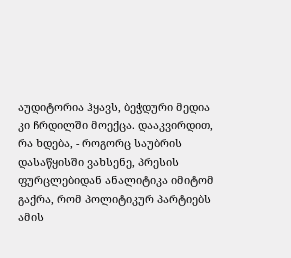აუდიტორია ჰყავს, ბეჭდური მედია კი ჩრდილში მოექცა. დააკვირდით, რა ხდება, - როგორც საუბრის დასაწყისში ვახსენე, პრესის ფურცლებიდან ანალიტიკა იმიტომ გაქრა, რომ პოლიტიკურ პარტიებს ამის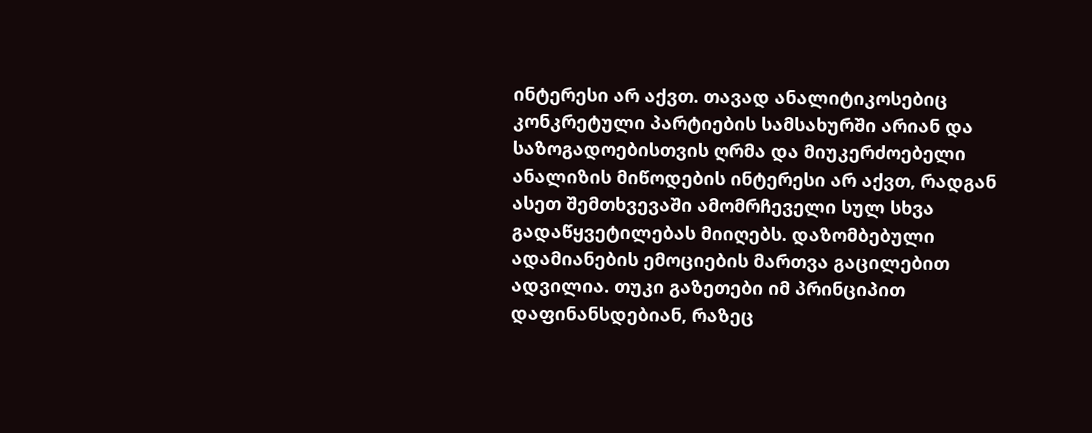ინტერესი არ აქვთ. თავად ანალიტიკოსებიც კონკრეტული პარტიების სამსახურში არიან და საზოგადოებისთვის ღრმა და მიუკერძოებელი ანალიზის მიწოდების ინტერესი არ აქვთ, რადგან ასეთ შემთხვევაში ამომრჩეველი სულ სხვა გადაწყვეტილებას მიიღებს. დაზომბებული ადამიანების ემოციების მართვა გაცილებით ადვილია. თუკი გაზეთები იმ პრინციპით დაფინანსდებიან, რაზეც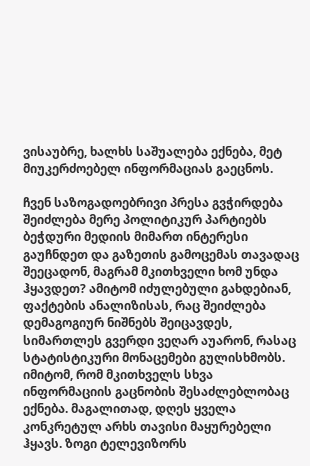ვისაუბრე, ხალხს საშუალება ექნება, მეტ მიუკერძოებელ ინფორმაციას გაეცნოს.

ჩვენ საზოგადოებრივი პრესა გვჭირდება
შეიძლება მერე პოლიტიკურ პარტიებს ბეჭდური მედიის მიმართ ინტერესი გაუჩნდეთ და გაზეთის გამოცემას თავადაც შეეცადონ, მაგრამ მკითხველი ხომ უნდა ჰყავდეთ? ამიტომ იძულებული გახდებიან, ფაქტების ანალიზისას, რაც შეიძლება დემაგოგიურ ნიშნებს შეიცავდეს, სიმართლეს გვერდი ვეღარ აუარონ, რასაც სტატისტიკური მონაცემები გულისხმობს. იმიტომ, რომ მკითხველს სხვა ინფორმაციის გაცნობის შესაძლებლობაც ექნება. მაგალითად, დღეს ყველა კონკრეტულ არხს თავისი მაყურებელი ჰყავს. ზოგი ტელევიზორს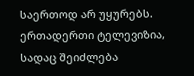საერთოდ არ უყურებს. ერთადერთი ტელევიზია, სადაც შეიძლება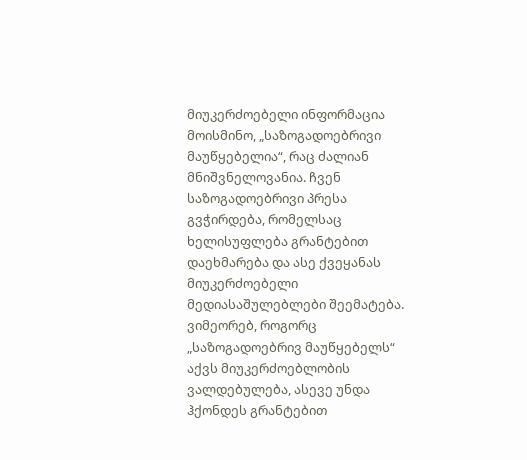მიუკერძოებელი ინფორმაცია მოისმინო, „საზოგადოებრივი მაუწყებელია“, რაც ძალიან მნიშვნელოვანია. ჩვენ საზოგადოებრივი პრესა გვჭირდება, რომელსაც ხელისუფლება გრანტებით დაეხმარება და ასე ქვეყანას მიუკერძოებელი მედიასაშულებლები შეემატება. ვიმეორებ, როგორც „საზოგადოებრივ მაუწყებელს“ აქვს მიუკერძოებლობის ვალდებულება, ასევე უნდა ჰქონდეს გრანტებით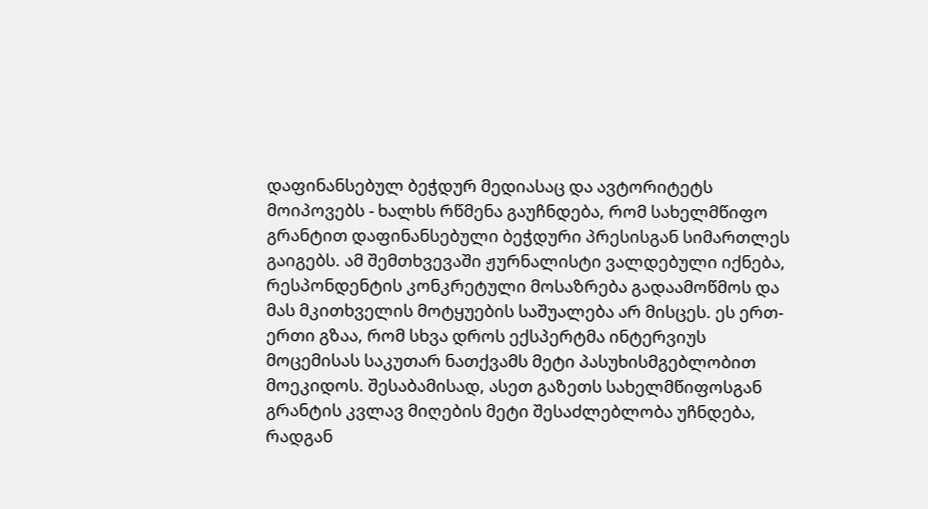დაფინანსებულ ბეჭდურ მედიასაც და ავტორიტეტს მოიპოვებს - ხალხს რწმენა გაუჩნდება, რომ სახელმწიფო გრანტით დაფინანსებული ბეჭდური პრესისგან სიმართლეს გაიგებს. ამ შემთხვევაში ჟურნალისტი ვალდებული იქნება, რესპონდენტის კონკრეტული მოსაზრება გადაამოწმოს და მას მკითხველის მოტყუების საშუალება არ მისცეს. ეს ერთ-ერთი გზაა, რომ სხვა დროს ექსპერტმა ინტერვიუს მოცემისას საკუთარ ნათქვამს მეტი პასუხისმგებლობით მოეკიდოს. შესაბამისად, ასეთ გაზეთს სახელმწიფოსგან გრანტის კვლავ მიღების მეტი შესაძლებლობა უჩნდება, რადგან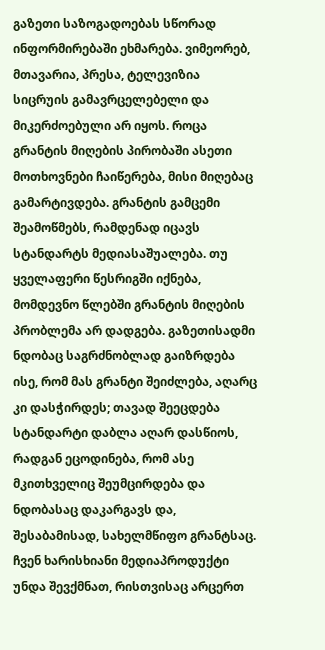გაზეთი საზოგადოებას სწორად ინფორმირებაში ეხმარება. ვიმეორებ, მთავარია, პრესა, ტელევიზია სიცრუის გამავრცელებელი და მიკერძოებული არ იყოს. როცა გრანტის მიღების პირობაში ასეთი მოთხოვნები ჩაიწერება, მისი მიღებაც გამარტივდება. გრანტის გამცემი შეამოწმებს, რამდენად იცავს სტანდარტს მედიასაშუალება. თუ ყველაფერი წესრიგში იქნება, მომდევნო წლებში გრანტის მიღების პრობლემა არ დადგება. გაზეთისადმი ნდობაც საგრძნობლად გაიზრდება ისე, რომ მას გრანტი შეიძლება, აღარც კი დასჭირდეს; თავად შეეცდება სტანდარტი დაბლა აღარ დასწიოს, რადგან ეცოდინება, რომ ასე მკითხველიც შეუმცირდება და ნდობასაც დაკარგავს და, შესაბამისად, სახელმწიფო გრანტსაც.
ჩვენ ხარისხიანი მედიაპროდუქტი უნდა შევქმნათ, რისთვისაც არცერთ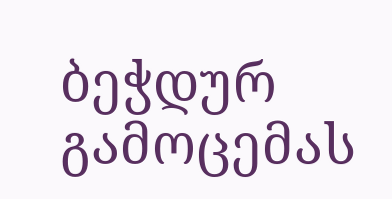ბეჭდურ გამოცემას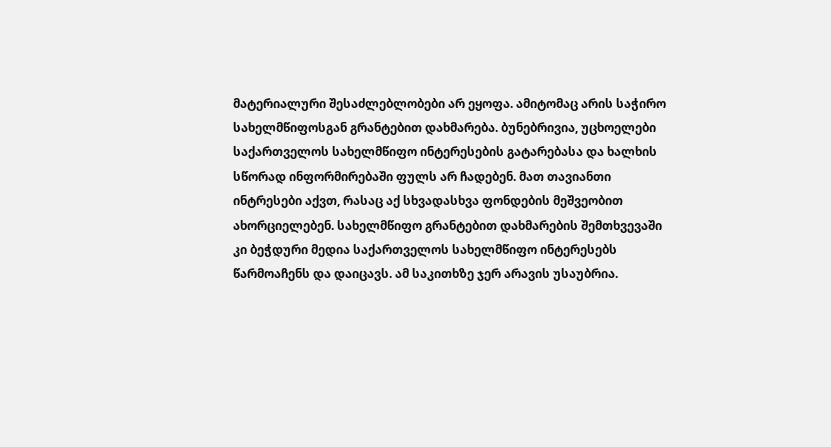მატერიალური შესაძლებლობები არ ეყოფა. ამიტომაც არის საჭირო სახელმწიფოსგან გრანტებით დახმარება. ბუნებრივია, უცხოელები საქართველოს სახელმწიფო ინტერესების გატარებასა და ხალხის სწორად ინფორმირებაში ფულს არ ჩადებენ. მათ თავიანთი ინტრესები აქვთ, რასაც აქ სხვადასხვა ფონდების მეშვეობით ახორციელებენ. სახელმწიფო გრანტებით დახმარების შემთხვევაში კი ბეჭდური მედია საქართველოს სახელმწიფო ინტერესებს წარმოაჩენს და დაიცავს. ამ საკითხზე ჯერ არავის უსაუბრია.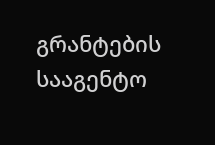გრანტების სააგენტო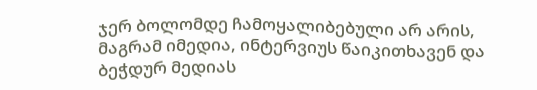ჯერ ბოლომდე ჩამოყალიბებული არ არის, მაგრამ იმედია, ინტერვიუს წაიკითხავენ და ბეჭდურ მედიას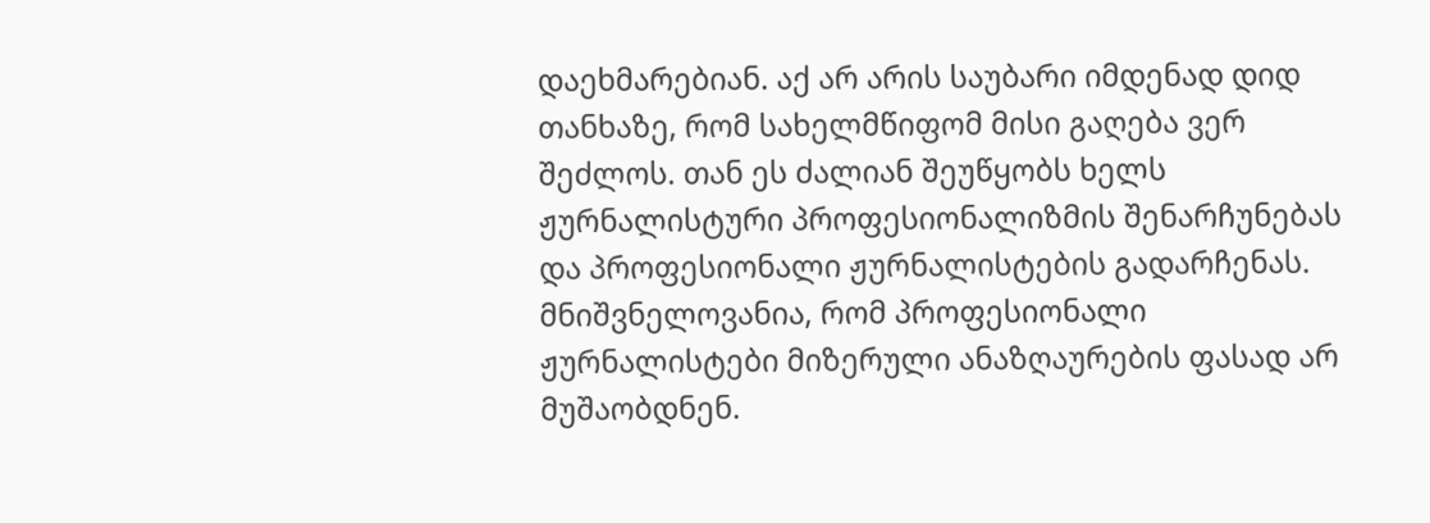დაეხმარებიან. აქ არ არის საუბარი იმდენად დიდ თანხაზე, რომ სახელმწიფომ მისი გაღება ვერ შეძლოს. თან ეს ძალიან შეუწყობს ხელს ჟურნალისტური პროფესიონალიზმის შენარჩუნებას და პროფესიონალი ჟურნალისტების გადარჩენას. მნიშვნელოვანია, რომ პროფესიონალი ჟურნალისტები მიზერული ანაზღაურების ფასად არ მუშაობდნენ.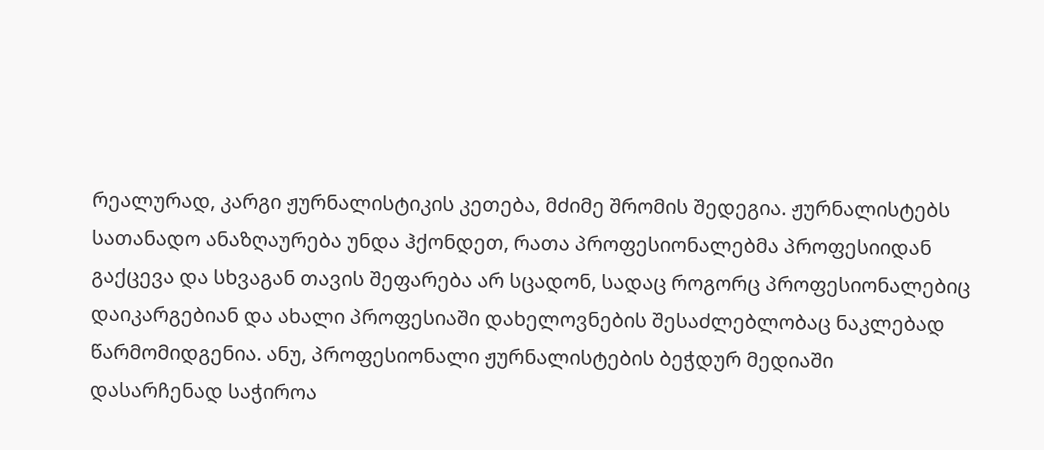რეალურად, კარგი ჟურნალისტიკის კეთება, მძიმე შრომის შედეგია. ჟურნალისტებს სათანადო ანაზღაურება უნდა ჰქონდეთ, რათა პროფესიონალებმა პროფესიიდან გაქცევა და სხვაგან თავის შეფარება არ სცადონ, სადაც როგორც პროფესიონალებიც დაიკარგებიან და ახალი პროფესიაში დახელოვნების შესაძლებლობაც ნაკლებად წარმომიდგენია. ანუ, პროფესიონალი ჟურნალისტების ბეჭდურ მედიაში დასარჩენად საჭიროა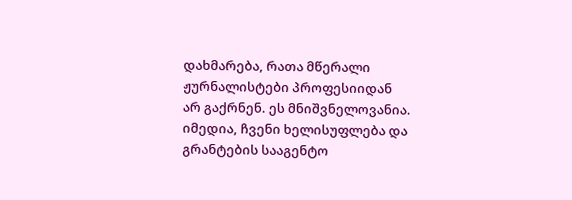დახმარება, რათა მწერალი ჟურნალისტები პროფესიიდან არ გაქრნენ. ეს მნიშვნელოვანია. იმედია, ჩვენი ხელისუფლება და გრანტების სააგენტო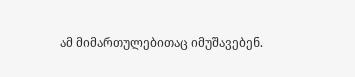ამ მიმართულებითაც იმუშავებენ.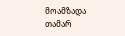მოამზადა
თამარ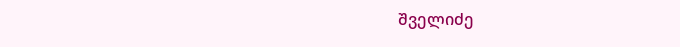შველიძე